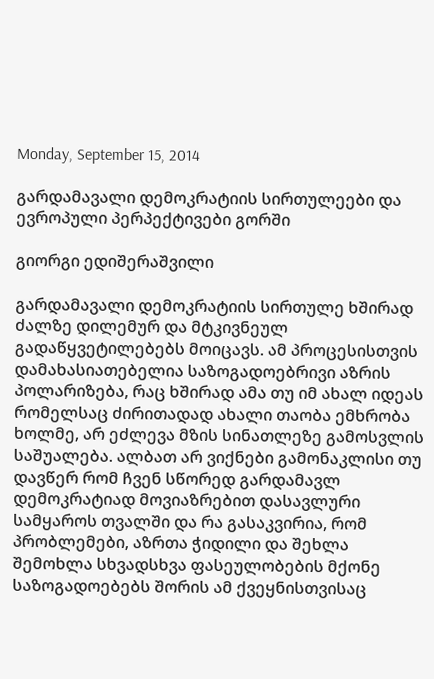Monday, September 15, 2014

გარდამავალი დემოკრატიის სირთულეები და ევროპული პერპექტივები გორში

გიორგი ედიშერაშვილი

გარდამავალი დემოკრატიის სირთულე ხშირად ძალზე დილემურ და მტკივნეულ გადაწყვეტილებებს მოიცავს. ამ პროცესისთვის დამახასიათებელია საზოგადოებრივი აზრის პოლარიზება, რაც ხშირად ამა თუ იმ ახალ იდეას რომელსაც ძირითადად ახალი თაობა ემხრობა ხოლმე, არ ეძლევა მზის სინათლეზე გამოსვლის საშუალება. ალბათ არ ვიქნები გამონაკლისი თუ დავწერ რომ ჩვენ სწორედ გარდამავლ დემოკრატიად მოვიაზრებით დასავლური სამყაროს თვალში და რა გასაკვირია, რომ პრობლემები, აზრთა ჭიდილი და შეხლა შემოხლა სხვადსხვა ფასეულობების მქონე საზოგადოებებს შორის ამ ქვეყნისთვისაც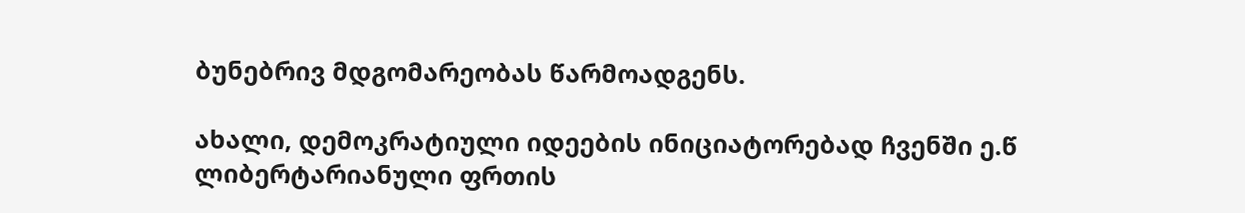ბუნებრივ მდგომარეობას წარმოადგენს.

ახალი, დემოკრატიული იდეების ინიციატორებად ჩვენში ე.წ ლიბერტარიანული ფრთის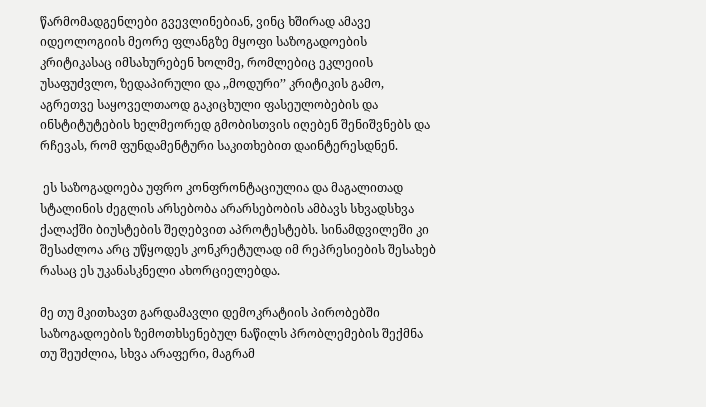წარმომადგენლები გვევლინებიან, ვინც ხშირად ამავე იდეოლოგიის მეორე ფლანგზე მყოფი საზოგადოების კრიტიკასაც იმსახურებენ ხოლმე, რომლებიც ეკლეიის უსაფუძვლო, ზედაპირული და ,,მოდური’’ კრიტიკის გამო, აგრეთვე საყოველთაოდ გაკიცხული ფასეულობების და ინსტიტუტების ხელმეორედ გმობისთვის იღებენ შენიშვნებს და რჩევას, რომ ფუნდამენტური საკითხებით დაინტერესდნენ.

 ეს საზოგადოება უფრო კონფრონტაციულია და მაგალითად სტალინის ძეგლის არსებობა არარსებობის ამბავს სხვადსხვა ქალაქში ბიუსტების შეღებვით აპროტესტებს. სინამდვილეში კი შესაძლოა არც უწყოდეს კონკრეტულად იმ რეპრესიების შესახებ რასაც ეს უკანასკნელი ახორციელებდა.

მე თუ მკითხავთ გარდამავლი დემოკრატიის პირობებში საზოგადოების ზემოთხსენებულ ნაწილს პრობლემების შექმნა თუ შეუძლია, სხვა არაფერი, მაგრამ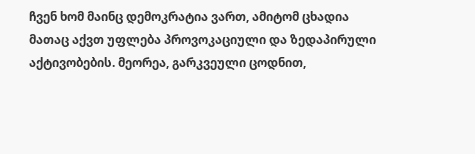ჩვენ ხომ მაინც დემოკრატია ვართ, ამიტომ ცხადია მათაც აქვთ უფლება პროვოკაციული და ზედაპირული აქტივობების. მეორეა, გარკვეული ცოდნით,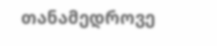თანამედროვე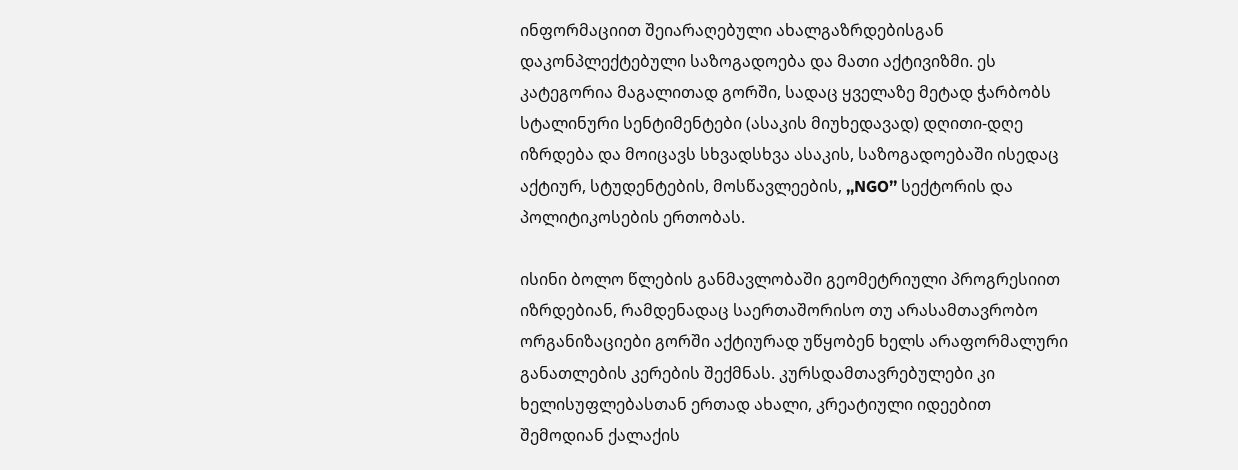ინფორმაციით შეიარაღებული ახალგაზრდებისგან დაკონპლექტებული საზოგადოება და მათი აქტივიზმი. ეს კატეგორია მაგალითად გორში, სადაც ყველაზე მეტად ჭარბობს სტალინური სენტიმენტები (ასაკის მიუხედავად) დღითი-დღე იზრდება და მოიცავს სხვადსხვა ასაკის, საზოგადოებაში ისედაც აქტიურ, სტუდენტების, მოსწავლეების, ,,NGO’’ სექტორის და პოლიტიკოსების ერთობას.

ისინი ბოლო წლების განმავლობაში გეომეტრიული პროგრესიით იზრდებიან, რამდენადაც საერთაშორისო თუ არასამთავრობო ორგანიზაციები გორში აქტიურად უწყობენ ხელს არაფორმალური განათლების კერების შექმნას. კურსდამთავრებულები კი ხელისუფლებასთან ერთად ახალი, კრეატიული იდეებით შემოდიან ქალაქის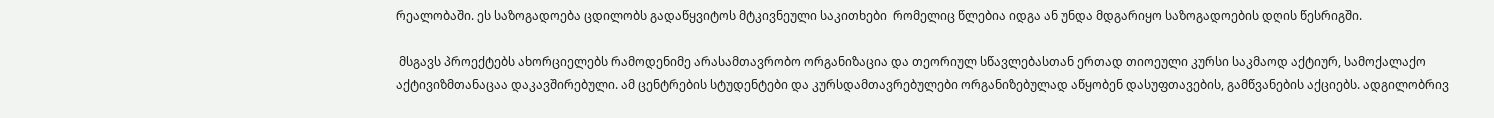რეალობაში. ეს საზოგადოება ცდილობს გადაწყვიტოს მტკივნეული საკითხები  რომელიც წლებია იდგა ან უნდა მდგარიყო საზოგადოების დღის წესრიგში.

 მსგავს პროექტებს ახორციელებს რამოდენიმე არასამთავრობო ორგანიზაცია და თეორიულ სწავლებასთან ერთად თიოეული კურსი საკმაოდ აქტიურ, სამოქალაქო აქტივიზმთანაცაა დაკავშირებული. ამ ცენტრების სტუდენტები და კურსდამთავრებულები ორგანიზებულად აწყობენ დასუფთავების, გამწვანების აქციებს. ადგილობრივ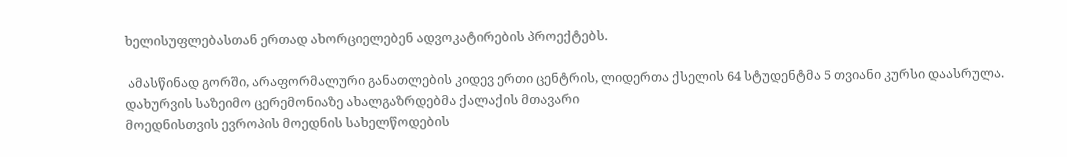ხელისუფლებასთან ერთად ახორციელებენ ადვოკატირების პროექტებს.

 ამასწინად გორში, არაფორმალური განათლების კიდევ ერთი ცენტრის, ლიდერთა ქსელის 64 სტუდენტმა 5 თვიანი კურსი დაასრულა. დახურვის საზეიმო ცერემონიაზე ახალგაზრდებმა ქალაქის მთავარი
მოედნისთვის ევროპის მოედნის სახელწოდების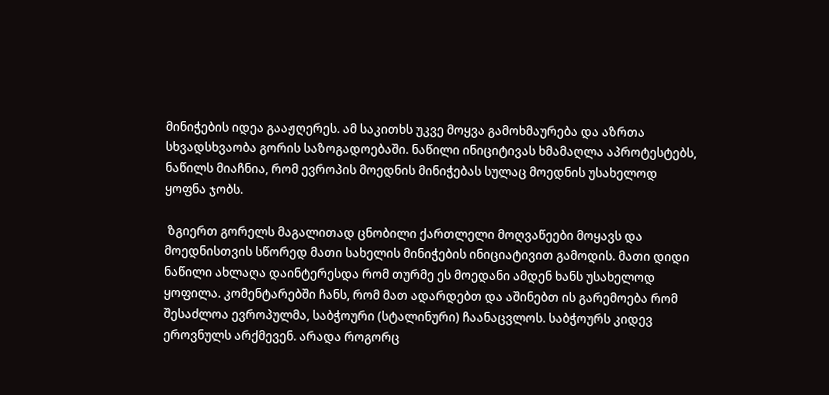მინიჭების იდეა გააჟღერეს. ამ საკითხს უკვე მოყვა გამოხმაურება და აზრთა სხვადსხვაობა გორის საზოგადოებაში. ნაწილი ინიციტივას ხმამაღლა აპროტესტებს, ნაწილს მიაჩნია, რომ ევროპის მოედნის მინიჭებას სულაც მოედნის უსახელოდ ყოფნა ჯობს.

 ზგიერთ გორელს მაგალითად ცნობილი ქართლელი მოღვაწეები მოყავს და მოედნისთვის სწორედ მათი სახელის მინიჭების ინიციატივით გამოდის. მათი დიდი ნაწილი ახლაღა დაინტერესდა რომ თურმე ეს მოედანი ამდენ ხანს უსახელოდ ყოფილა. კომენტარებში ჩანს, რომ მათ ადარდებთ და აშინებთ ის გარემოება რომ შესაძლოა ევროპულმა, საბჭოური (სტალინური) ჩაანაცვლოს. საბჭოურს კიდევ ეროვნულს არქმევენ. არადა როგორც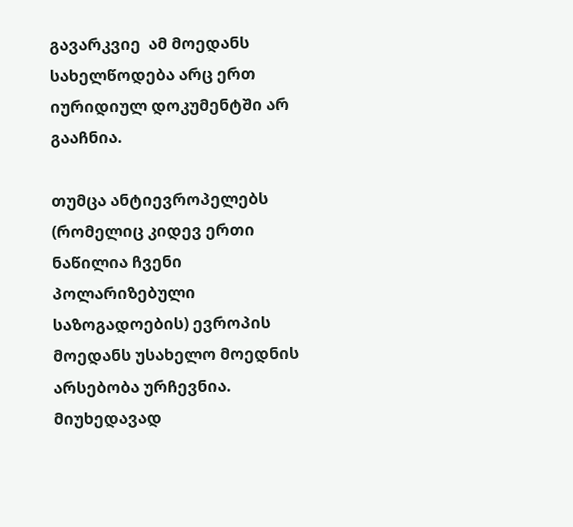გავარკვიე  ამ მოედანს სახელწოდება არც ერთ იურიდიულ დოკუმენტში არ გააჩნია.

თუმცა ანტიევროპელებს (რომელიც კიდევ ერთი ნაწილია ჩვენი პოლარიზებული საზოგადოების) ევროპის მოედანს უსახელო მოედნის არსებობა ურჩევნია. მიუხედავად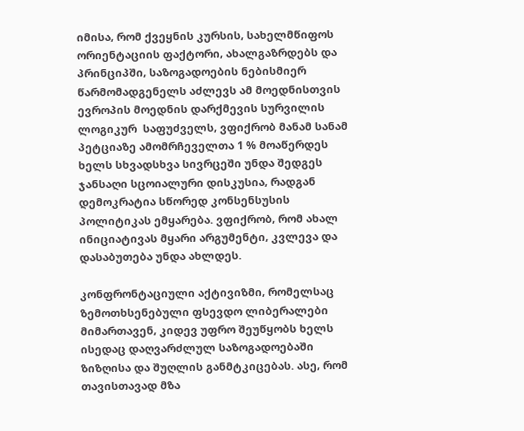იმისა, რომ ქვეყნის კურსის, სახელმწიფოს ორიენტაციის ფაქტორი, ახალგაზრდებს და პრინციპში, საზოგადოების ნებისმიერ წარმომადგენელს აძლევს ამ მოედნისთვის ევროპის მოედნის დარქმევის სურვილის  ლოგიკურ  საფუძველს, ვფიქრობ მანამ სანამ პეტციაზე ამომრჩეველთა 1 % მოაწერდეს ხელს სხვადსხვა სივრცეში უნდა შედგეს ჯანსაღი სცოიალური დისკუსია, რადგან დემოკრატია სწორედ კონსენსუსის პოლიტიკას ემყარება. ვფიქრობ, რომ ახალ ინიციატივას მყარი არგუმენტი, კვლევა და დასაბუთება უნდა ახლდეს.

კონფრონტაციული აქტივიზმი, რომელსაც ზემოთხსენებული ფსევდო ლიბერალები მიმართავენ, კიდევ უფრო შეუწყობს ხელს ისედაც დაღვარძლულ საზოგადოებაში ზიზღისა და შუღლის განმტკიცებას. ასე, რომ თავისთავად მზა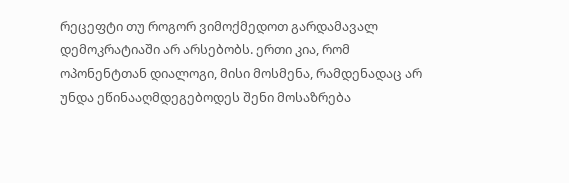რეცეფტი თუ როგორ ვიმოქმედოთ გარდამავალ დემოკრატიაში არ არსებობს. ერთი კია, რომ ოპონენტთან დიალოგი, მისი მოსმენა, რამდენადაც არ უნდა ეწინააღმდეგებოდეს შენი მოსაზრება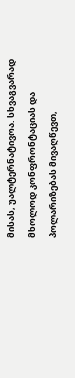მისას, უალტერნატივოა. სხვაგვარად მხოლოდ კონფრონტაციას და პოლარიზებას მივაღწევთ,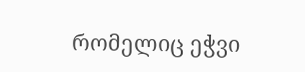რომელიც ეჭვი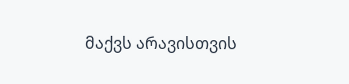მაქვს არავისთვის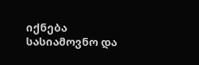იქნება სასიამოვნო და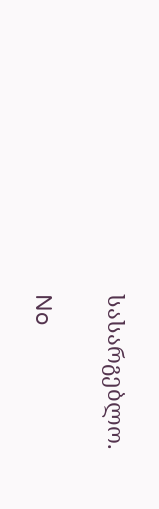სასარგებლო.

No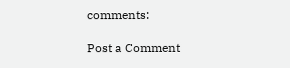comments:

Post a Comment